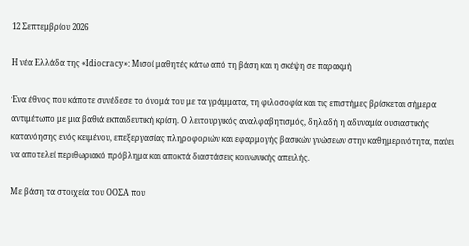12 Σεπτεμβρίου 2026

Η νέα Ελλάδα της «Idiocracy»: Μισοί μαθητές κάτω από τη βάση και η σκέψη σε παρακμή

Ένα έθνος που κάποτε συνέδεσε το όνομά του με τα γράμματα, τη φιλοσοφία και τις επιστήμες βρίσκεται σήμερα αντιμέτωπο με μια βαθιά εκπαιδευτική κρίση. Ο λειτουργικός αναλφαβητισμός, δηλαδή η αδυναμία ουσιαστικής κατανόησης ενός κειμένου, επεξεργασίας πληροφοριών και εφαρμογής βασικών γνώσεων στην καθημερινότητα, παύει να αποτελεί περιθωριακό πρόβλημα και αποκτά διαστάσεις κοινωνικής απειλής.

Με βάση τα στοιχεία του ΟΟΣΑ που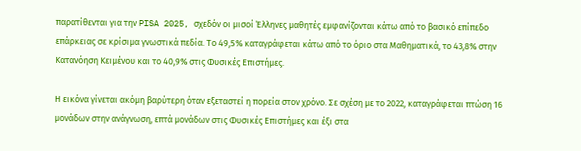παρατίθενται για την PISA 2025, σχεδόν οι μισοί Έλληνες μαθητές εμφανίζονται κάτω από το βασικό επίπεδο επάρκειας σε κρίσιμα γνωστικά πεδία. Το 49,5% καταγράφεται κάτω από το όριο στα Μαθηματικά, το 43,8% στην Κατανόηση Κειμένου και το 40,9% στις Φυσικές Επιστήμες.

Η εικόνα γίνεται ακόμη βαρύτερη όταν εξεταστεί η πορεία στον χρόνο. Σε σχέση με το 2022, καταγράφεται πτώση 16 μονάδων στην ανάγνωση, επτά μονάδων στις Φυσικές Επιστήμες και έξι στα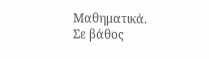Μαθηματικά. Σε βάθος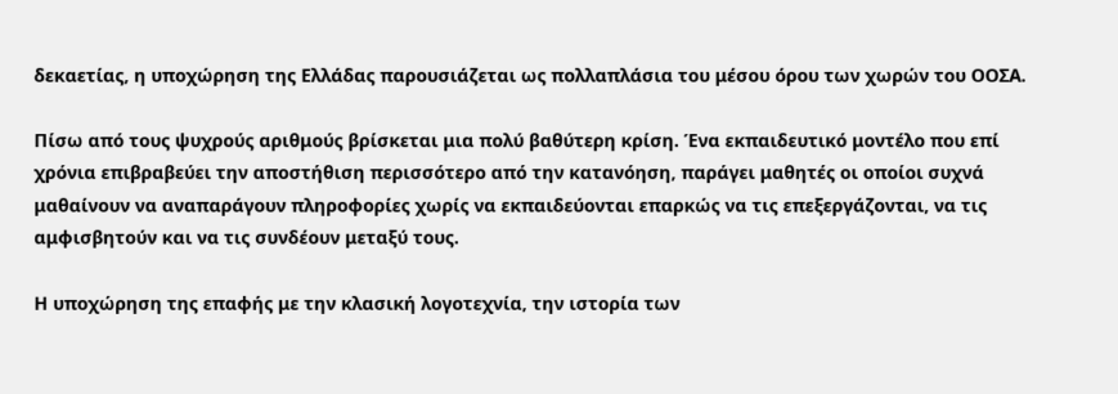δεκαετίας, η υποχώρηση της Ελλάδας παρουσιάζεται ως πολλαπλάσια του μέσου όρου των χωρών του ΟΟΣΑ.

Πίσω από τους ψυχρούς αριθμούς βρίσκεται μια πολύ βαθύτερη κρίση. Ένα εκπαιδευτικό μοντέλο που επί χρόνια επιβραβεύει την αποστήθιση περισσότερο από την κατανόηση, παράγει μαθητές οι οποίοι συχνά μαθαίνουν να αναπαράγουν πληροφορίες χωρίς να εκπαιδεύονται επαρκώς να τις επεξεργάζονται, να τις αμφισβητούν και να τις συνδέουν μεταξύ τους.

Η υποχώρηση της επαφής με την κλασική λογοτεχνία, την ιστορία των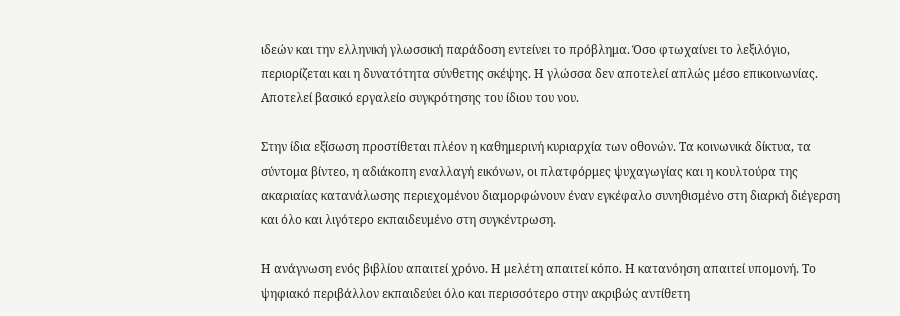ιδεών και την ελληνική γλωσσική παράδοση εντείνει το πρόβλημα. Όσο φτωχαίνει το λεξιλόγιο, περιορίζεται και η δυνατότητα σύνθετης σκέψης. Η γλώσσα δεν αποτελεί απλώς μέσο επικοινωνίας. Αποτελεί βασικό εργαλείο συγκρότησης του ίδιου του νου.

Στην ίδια εξίσωση προστίθεται πλέον η καθημερινή κυριαρχία των οθονών. Τα κοινωνικά δίκτυα, τα σύντομα βίντεο, η αδιάκοπη εναλλαγή εικόνων, οι πλατφόρμες ψυχαγωγίας και η κουλτούρα της ακαριαίας κατανάλωσης περιεχομένου διαμορφώνουν έναν εγκέφαλο συνηθισμένο στη διαρκή διέγερση και όλο και λιγότερο εκπαιδευμένο στη συγκέντρωση.

Η ανάγνωση ενός βιβλίου απαιτεί χρόνο. Η μελέτη απαιτεί κόπο. Η κατανόηση απαιτεί υπομονή. Το ψηφιακό περιβάλλον εκπαιδεύει όλο και περισσότερο στην ακριβώς αντίθετη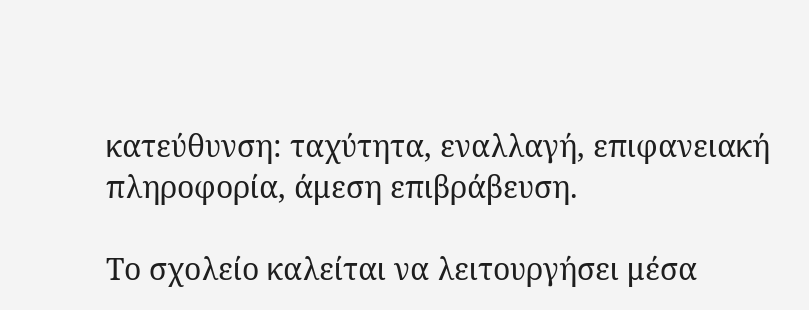κατεύθυνση: ταχύτητα, εναλλαγή, επιφανειακή πληροφορία, άμεση επιβράβευση.

Το σχολείο καλείται να λειτουργήσει μέσα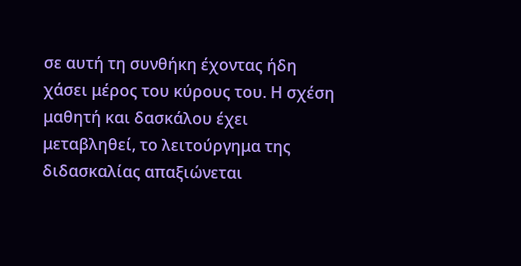σε αυτή τη συνθήκη έχοντας ήδη χάσει μέρος του κύρους του. Η σχέση μαθητή και δασκάλου έχει μεταβληθεί, το λειτούργημα της διδασκαλίας απαξιώνεται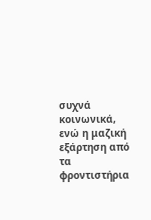συχνά κοινωνικά, ενώ η μαζική εξάρτηση από τα φροντιστήρια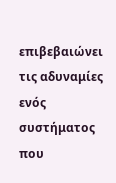επιβεβαιώνει τις αδυναμίες ενός συστήματος που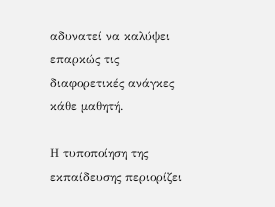αδυνατεί να καλύψει επαρκώς τις διαφορετικές ανάγκες κάθε μαθητή.

Η τυποποίηση της εκπαίδευσης περιορίζει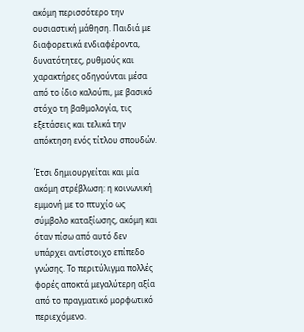ακόμη περισσότερο την ουσιαστική μάθηση. Παιδιά με διαφορετικά ενδιαφέροντα, δυνατότητες, ρυθμούς και χαρακτήρες οδηγούνται μέσα από το ίδιο καλούπι, με βασικό στόχο τη βαθμολογία, τις εξετάσεις και τελικά την απόκτηση ενός τίτλου σπουδών.

Έτσι δημιουργείται και μία ακόμη στρέβλωση: η κοινωνική εμμονή με το πτυχίο ως σύμβολο καταξίωσης, ακόμη και όταν πίσω από αυτό δεν υπάρχει αντίστοιχο επίπεδο γνώσης. Το περιτύλιγμα πολλές φορές αποκτά μεγαλύτερη αξία από το πραγματικό μορφωτικό περιεχόμενο.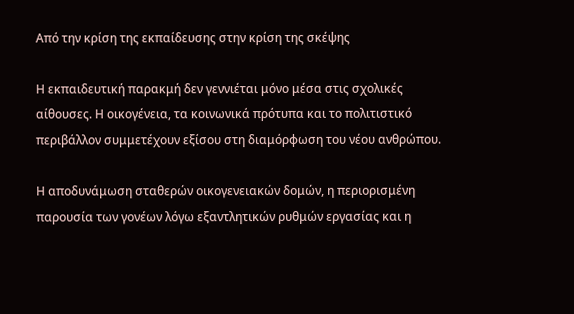Από την κρίση της εκπαίδευσης στην κρίση της σκέψης

Η εκπαιδευτική παρακμή δεν γεννιέται μόνο μέσα στις σχολικές αίθουσες. Η οικογένεια, τα κοινωνικά πρότυπα και το πολιτιστικό περιβάλλον συμμετέχουν εξίσου στη διαμόρφωση του νέου ανθρώπου.

Η αποδυνάμωση σταθερών οικογενειακών δομών, η περιορισμένη παρουσία των γονέων λόγω εξαντλητικών ρυθμών εργασίας και η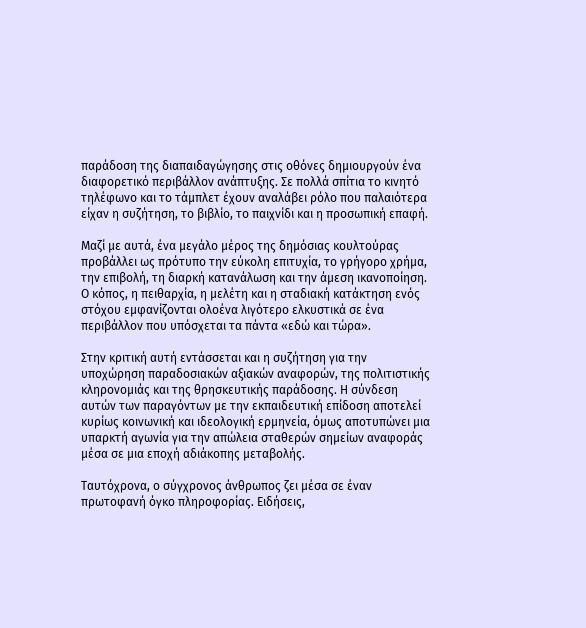παράδοση της διαπαιδαγώγησης στις οθόνες δημιουργούν ένα διαφορετικό περιβάλλον ανάπτυξης. Σε πολλά σπίτια το κινητό τηλέφωνο και το τάμπλετ έχουν αναλάβει ρόλο που παλαιότερα είχαν η συζήτηση, το βιβλίο, το παιχνίδι και η προσωπική επαφή.

Μαζί με αυτά, ένα μεγάλο μέρος της δημόσιας κουλτούρας προβάλλει ως πρότυπο την εύκολη επιτυχία, το γρήγορο χρήμα, την επιβολή, τη διαρκή κατανάλωση και την άμεση ικανοποίηση. Ο κόπος, η πειθαρχία, η μελέτη και η σταδιακή κατάκτηση ενός στόχου εμφανίζονται ολοένα λιγότερο ελκυστικά σε ένα περιβάλλον που υπόσχεται τα πάντα «εδώ και τώρα».

Στην κριτική αυτή εντάσσεται και η συζήτηση για την υποχώρηση παραδοσιακών αξιακών αναφορών, της πολιτιστικής κληρονομιάς και της θρησκευτικής παράδοσης. Η σύνδεση αυτών των παραγόντων με την εκπαιδευτική επίδοση αποτελεί κυρίως κοινωνική και ιδεολογική ερμηνεία, όμως αποτυπώνει μια υπαρκτή αγωνία για την απώλεια σταθερών σημείων αναφοράς μέσα σε μια εποχή αδιάκοπης μεταβολής.

Ταυτόχρονα, ο σύγχρονος άνθρωπος ζει μέσα σε έναν πρωτοφανή όγκο πληροφορίας. Ειδήσεις,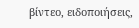βίντεο, ειδοποιήσεις,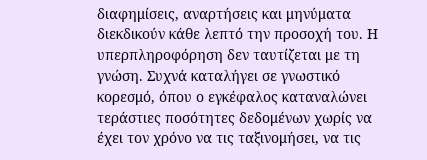διαφημίσεις, αναρτήσεις και μηνύματα διεκδικούν κάθε λεπτό την προσοχή του. Η υπερπληροφόρηση δεν ταυτίζεται με τη γνώση. Συχνά καταλήγει σε γνωστικό κορεσμό, όπου ο εγκέφαλος καταναλώνει τεράστιες ποσότητες δεδομένων χωρίς να έχει τον χρόνο να τις ταξινομήσει, να τις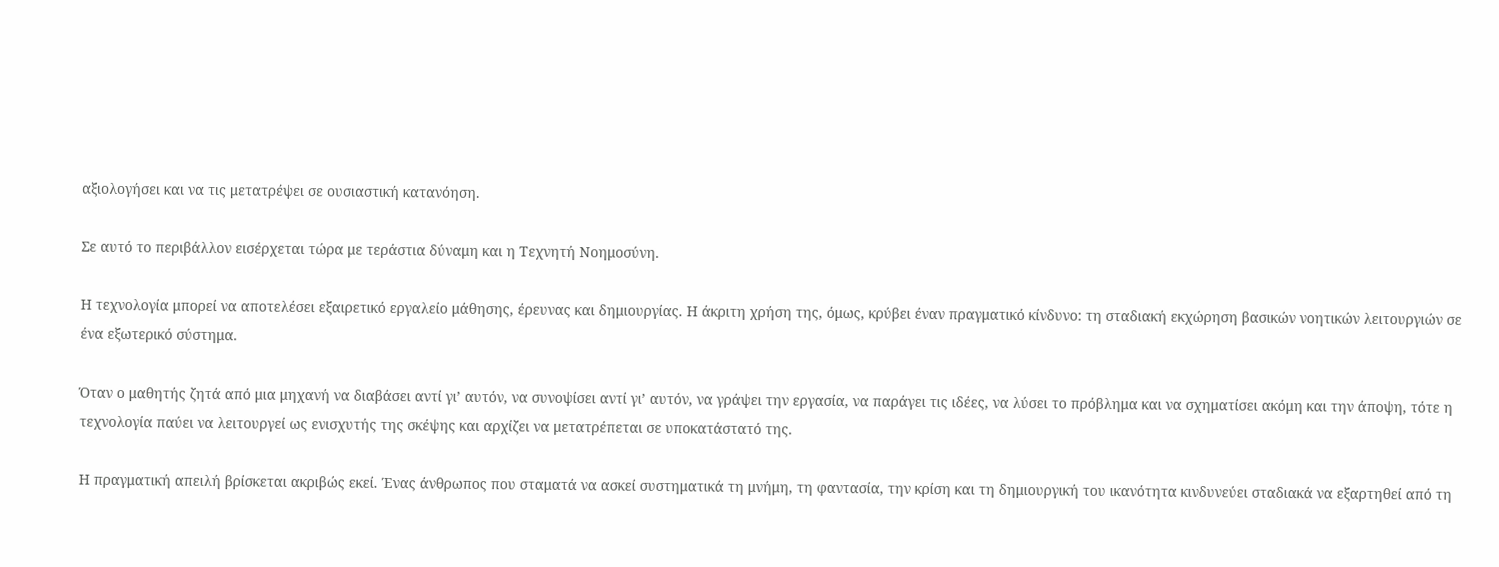αξιολογήσει και να τις μετατρέψει σε ουσιαστική κατανόηση.

Σε αυτό το περιβάλλον εισέρχεται τώρα με τεράστια δύναμη και η Τεχνητή Νοημοσύνη.

Η τεχνολογία μπορεί να αποτελέσει εξαιρετικό εργαλείο μάθησης, έρευνας και δημιουργίας. Η άκριτη χρήση της, όμως, κρύβει έναν πραγματικό κίνδυνο: τη σταδιακή εκχώρηση βασικών νοητικών λειτουργιών σε ένα εξωτερικό σύστημα.

Όταν ο μαθητής ζητά από μια μηχανή να διαβάσει αντί γι’ αυτόν, να συνοψίσει αντί γι’ αυτόν, να γράψει την εργασία, να παράγει τις ιδέες, να λύσει το πρόβλημα και να σχηματίσει ακόμη και την άποψη, τότε η τεχνολογία παύει να λειτουργεί ως ενισχυτής της σκέψης και αρχίζει να μετατρέπεται σε υποκατάστατό της.

Η πραγματική απειλή βρίσκεται ακριβώς εκεί. Ένας άνθρωπος που σταματά να ασκεί συστηματικά τη μνήμη, τη φαντασία, την κρίση και τη δημιουργική του ικανότητα κινδυνεύει σταδιακά να εξαρτηθεί από τη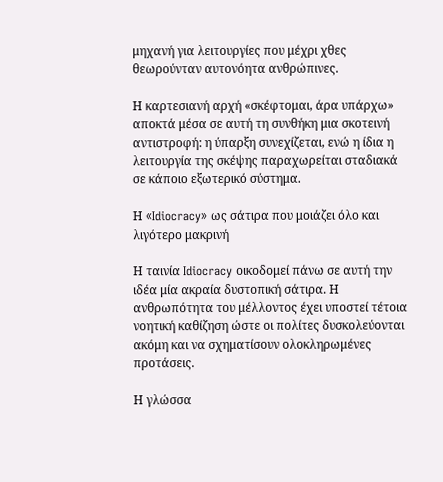μηχανή για λειτουργίες που μέχρι χθες θεωρούνταν αυτονόητα ανθρώπινες.

Η καρτεσιανή αρχή «σκέφτομαι, άρα υπάρχω» αποκτά μέσα σε αυτή τη συνθήκη μια σκοτεινή αντιστροφή: η ύπαρξη συνεχίζεται, ενώ η ίδια η λειτουργία της σκέψης παραχωρείται σταδιακά σε κάποιο εξωτερικό σύστημα.

Η «Idiocracy» ως σάτιρα που μοιάζει όλο και λιγότερο μακρινή

Η ταινία Idiocracy οικοδομεί πάνω σε αυτή την ιδέα μία ακραία δυστοπική σάτιρα. Η ανθρωπότητα του μέλλοντος έχει υποστεί τέτοια νοητική καθίζηση ώστε οι πολίτες δυσκολεύονται ακόμη και να σχηματίσουν ολοκληρωμένες προτάσεις.

Η γλώσσα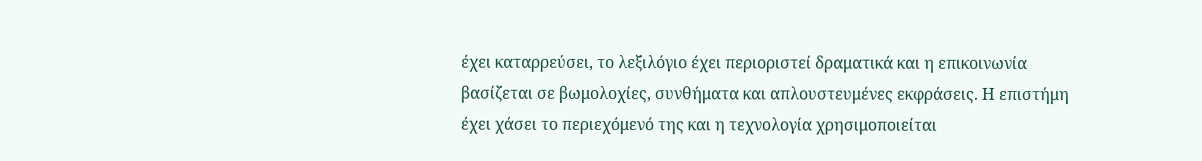έχει καταρρεύσει, το λεξιλόγιο έχει περιοριστεί δραματικά και η επικοινωνία βασίζεται σε βωμολοχίες, συνθήματα και απλουστευμένες εκφράσεις. Η επιστήμη έχει χάσει το περιεχόμενό της και η τεχνολογία χρησιμοποιείται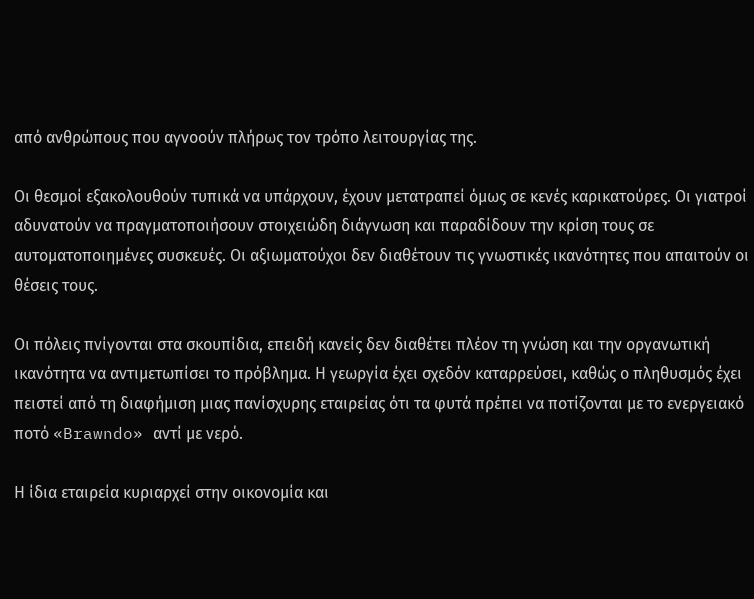από ανθρώπους που αγνοούν πλήρως τον τρόπο λειτουργίας της.

Οι θεσμοί εξακολουθούν τυπικά να υπάρχουν, έχουν μετατραπεί όμως σε κενές καρικατούρες. Οι γιατροί αδυνατούν να πραγματοποιήσουν στοιχειώδη διάγνωση και παραδίδουν την κρίση τους σε αυτοματοποιημένες συσκευές. Οι αξιωματούχοι δεν διαθέτουν τις γνωστικές ικανότητες που απαιτούν οι θέσεις τους.

Οι πόλεις πνίγονται στα σκουπίδια, επειδή κανείς δεν διαθέτει πλέον τη γνώση και την οργανωτική ικανότητα να αντιμετωπίσει το πρόβλημα. Η γεωργία έχει σχεδόν καταρρεύσει, καθώς ο πληθυσμός έχει πειστεί από τη διαφήμιση μιας πανίσχυρης εταιρείας ότι τα φυτά πρέπει να ποτίζονται με το ενεργειακό ποτό «Brawndo» αντί με νερό.

Η ίδια εταιρεία κυριαρχεί στην οικονομία και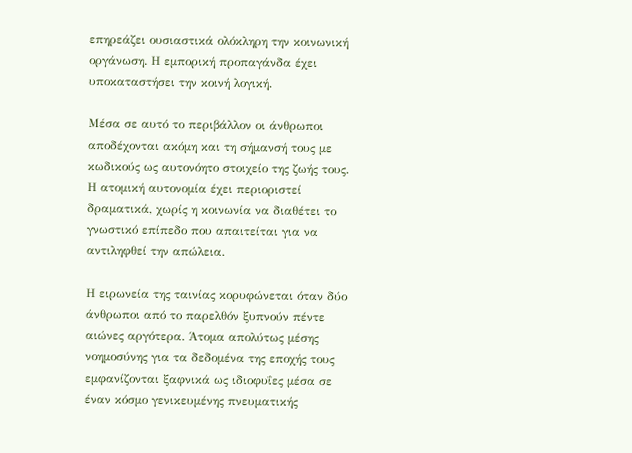επηρεάζει ουσιαστικά ολόκληρη την κοινωνική οργάνωση. Η εμπορική προπαγάνδα έχει υποκαταστήσει την κοινή λογική.

Μέσα σε αυτό το περιβάλλον οι άνθρωποι αποδέχονται ακόμη και τη σήμανσή τους με κωδικούς ως αυτονόητο στοιχείο της ζωής τους. Η ατομική αυτονομία έχει περιοριστεί δραματικά, χωρίς η κοινωνία να διαθέτει το γνωστικό επίπεδο που απαιτείται για να αντιληφθεί την απώλεια.

Η ειρωνεία της ταινίας κορυφώνεται όταν δύο άνθρωποι από το παρελθόν ξυπνούν πέντε αιώνες αργότερα. Άτομα απολύτως μέσης νοημοσύνης για τα δεδομένα της εποχής τους εμφανίζονται ξαφνικά ως ιδιοφυΐες μέσα σε έναν κόσμο γενικευμένης πνευματικής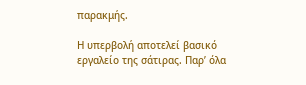παρακμής.

Η υπερβολή αποτελεί βασικό εργαλείο της σάτιρας. Παρ’ όλα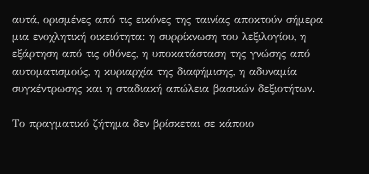αυτά, ορισμένες από τις εικόνες της ταινίας αποκτούν σήμερα μια ενοχλητική οικειότητα: η συρρίκνωση του λεξιλογίου, η εξάρτηση από τις οθόνες, η υποκατάσταση της γνώσης από αυτοματισμούς, η κυριαρχία της διαφήμισης, η αδυναμία συγκέντρωσης και η σταδιακή απώλεια βασικών δεξιοτήτων.

Το πραγματικό ζήτημα δεν βρίσκεται σε κάποιο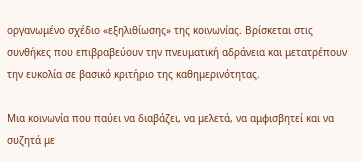οργανωμένο σχέδιο «εξηλιθίωσης» της κοινωνίας. Βρίσκεται στις συνθήκες που επιβραβεύουν την πνευματική αδράνεια και μετατρέπουν την ευκολία σε βασικό κριτήριο της καθημερινότητας.

Μια κοινωνία που παύει να διαβάζει, να μελετά, να αμφισβητεί και να συζητά με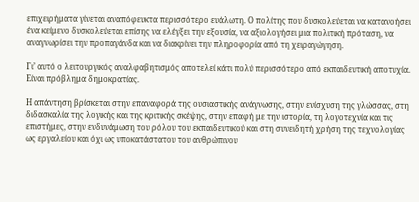επιχειρήματα γίνεται αναπόφευκτα περισσότερο ευάλωτη. Ο πολίτης που δυσκολεύεται να κατανοήσει ένα κείμενο δυσκολεύεται επίσης να ελέγξει την εξουσία, να αξιολογήσει μια πολιτική πρόταση, να αναγνωρίσει την προπαγάνδα και να διακρίνει την πληροφορία από τη χειραγώγηση.

Γι’ αυτό ο λειτουργικός αναλφαβητισμός αποτελεί κάτι πολύ περισσότερο από εκπαιδευτική αποτυχία. Είναι πρόβλημα δημοκρατίας.

Η απάντηση βρίσκεται στην επαναφορά της ουσιαστικής ανάγνωσης, στην ενίσχυση της γλώσσας, στη διδασκαλία της λογικής και της κριτικής σκέψης, στην επαφή με την ιστορία, τη λογοτεχνία και τις επιστήμες, στην ενδυνάμωση του ρόλου του εκπαιδευτικού και στη συνειδητή χρήση της τεχνολογίας ως εργαλείου και όχι ως υποκατάστατου του ανθρώπινου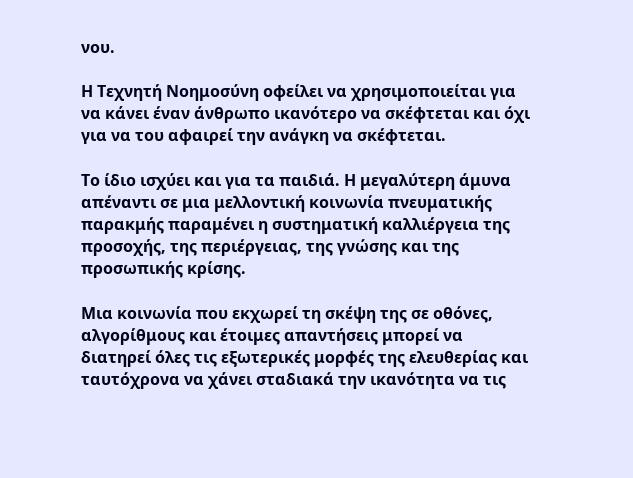νου.

Η Τεχνητή Νοημοσύνη οφείλει να χρησιμοποιείται για να κάνει έναν άνθρωπο ικανότερο να σκέφτεται και όχι για να του αφαιρεί την ανάγκη να σκέφτεται.

Το ίδιο ισχύει και για τα παιδιά. Η μεγαλύτερη άμυνα απέναντι σε μια μελλοντική κοινωνία πνευματικής παρακμής παραμένει η συστηματική καλλιέργεια της προσοχής, της περιέργειας, της γνώσης και της προσωπικής κρίσης.

Μια κοινωνία που εκχωρεί τη σκέψη της σε οθόνες, αλγορίθμους και έτοιμες απαντήσεις μπορεί να διατηρεί όλες τις εξωτερικές μορφές της ελευθερίας και ταυτόχρονα να χάνει σταδιακά την ικανότητα να τις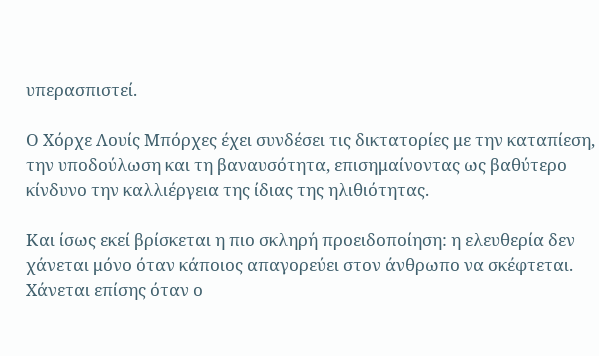υπερασπιστεί.

Ο Χόρχε Λουίς Μπόρχες έχει συνδέσει τις δικτατορίες με την καταπίεση, την υποδούλωση και τη βαναυσότητα, επισημαίνοντας ως βαθύτερο κίνδυνο την καλλιέργεια της ίδιας της ηλιθιότητας.

Και ίσως εκεί βρίσκεται η πιο σκληρή προειδοποίηση: η ελευθερία δεν χάνεται μόνο όταν κάποιος απαγορεύει στον άνθρωπο να σκέφτεται. Χάνεται επίσης όταν ο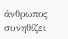άνθρωπος συνηθίζει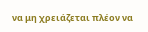να μη χρειάζεται πλέον να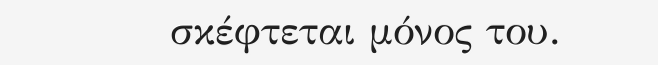σκέφτεται μόνος του.